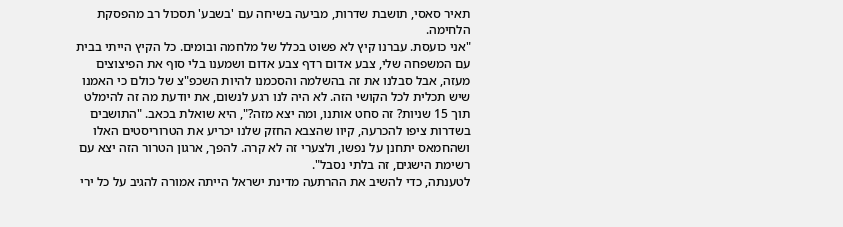תאיר סאסי, תושבת שדרות, מביעה בשיחה עם 'בשבע' תסכול רב מהפסקת הלחימה.
"אני כועסת. עברנו קיץ לא פשוט בכלל של מלחמה ובומים. כל הקיץ הייתי בבית עם המשפחה שלי, צבע אדום רדף צבע אדום ושמענו בלי סוף את הפיצוצים מעזה, אבל סבלנו את זה בהשלמה והסכמנו להיות השכפ"צ של כולם כי האמנו שיש תכלית לכל הקושי הזה. לא היה לנו רגע לנשום, את יודעת מה זה להימלט תוך 15 שניות? זה סחט אותנו, ומה יצא מזה?", היא שואלת בכאב. "התושבים בשדרות ציפו להכרעה, קיוו שהצבא החזק שלנו יכריע את הטרוריסטים האלו ושהחמאס יתחנן על נפשו, ולצערי זה לא קרה. להפך, ארגון הטרור הזה יצא עם רשימת הישגים, זה בלתי נסבל".
לטענתה, כדי להשיב את ההרתעה מדינת ישראל הייתה אמורה להגיב על כל ירי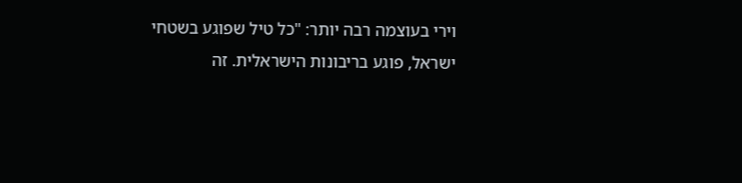וירי בעוצמה רבה יותר: "כל טיל שפוגע בשטחי ישראל, פוגע בריבונות הישראלית. זה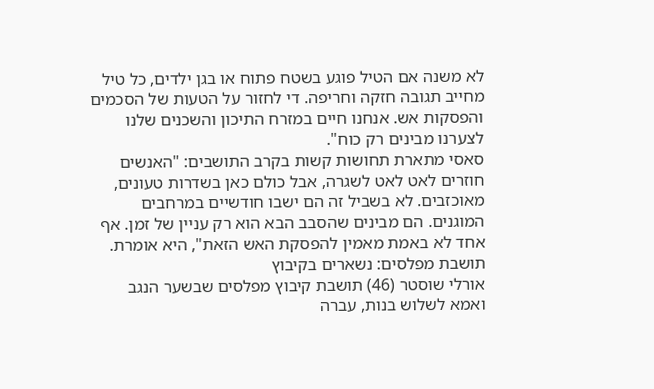לא משנה אם הטיל פוגע בשטח פתוח או בגן ילדים, כל טיל מחייב תגובה חזקה וחריפה. די לחזור על הטעות של הסכמים והפסקות אש. אנחנו חיים במזרח התיכון והשכנים שלנו לצערנו מבינים רק כוח".
סאסי מתארת תחושות קשות בקרב התושבים: "האנשים חוזרים לאט לאט לשגרה, אבל כולם כאן בשדרות טעונים, מאוכזבים. לא בשביל זה הם ישבו חודשיים במרחבים המוגנים. הם מבינים שהסבב הבא הוא רק עניין של זמן. אף אחד לא באמת מאמין להפסקת האש הזאת", היא אומרת.
תושבת מפלסים: נשארים בקיבוץ
אורלי שוסטר (46) תושבת קיבוץ מפלסים שבשער הנגב ואמא לשלוש בנות, עברה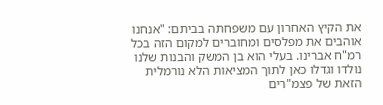את הקיץ האחרון עם משפחתה בביתם: "אנחנו אוהבים את מפלסים ומחוברים למקום הזה בכל רמ"ח אברינו. בעלי הוא בן המשק והבנות שלנו נולדו וגדלו כאן לתוך המציאות הלא נורמלית הזאת של פצמ"רים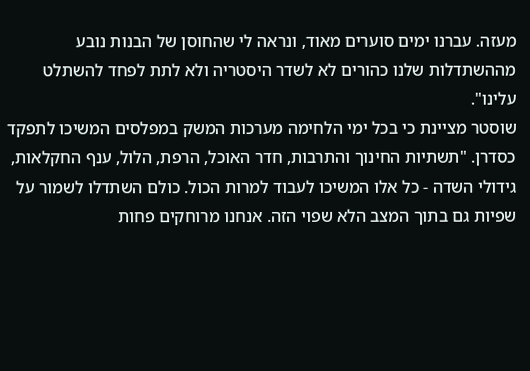מעזה. עברנו ימים סוערים מאוד, ונראה לי שהחוסן של הבנות נובע מההשתדלות שלנו כהורים לא לשדר היסטריה ולא לתת לפחד להשתלט עלינו".
שוסטר מציינת כי בכל ימי הלחימה מערכות המשק במפלסים המשיכו לתפקד כסדרן. "תשתיות החינוך והתרבות, חדר האוכל, הרפת, הלול, ענף החקלאות, גידולי השדה - כל אלו המשיכו לעבוד למרות הכול. כולם השתדלו לשמור על שפיות גם בתוך המצב הלא שפוי הזה. אנחנו מרוחקים פחות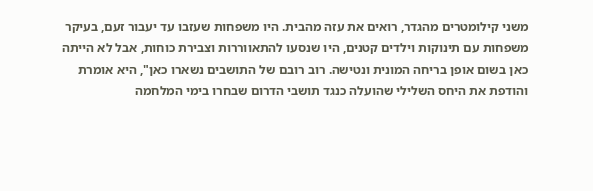משני קילומטרים מהגדר, רואים את עזה מהבית. היו משפחות שעזבו עד יעבור זעם, בעיקר משפחות עם תינוקות וילדים קטנים, היו שנסעו להתאווררות וצבירת כוחות, אבל לא הייתה כאן בשום אופן בריחה המונית ונטישה. רוב רובם של התושבים נשארו כאן", היא אומרת והודפת את היחס השלילי שהועלה כנגד תושבי הדרום שבחרו בימי המלחמה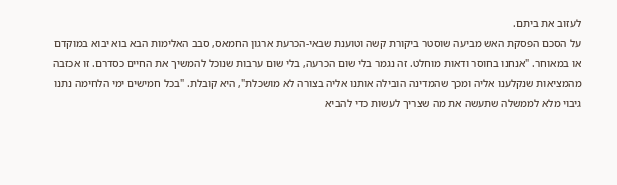לעזוב את ביתם.
על הסכם הפסקת האש מביעה שוסטר ביקורת קשה וטוענת שבאי-הכרעת ארגון החמאס, סבב האלימות הבא בוא יבוא במוקדם או במאוחר. "אנחנו בחוסר ודאות מוחלט. זה נגמר בלי שום הכרעה, בלי שום ערבות שנוכל להמשיך את החיים כסדרם. זו אכזבה מהמציאות שנקלענו אליה ומכך שהמדינה הובילה אותנו אליה בצורה לא מושכלת", היא קובלת. "בכל חמישים ימי הלחימה נתנו גיבוי מלא לממשלה שתעשה את מה שצריך לעשות כדי להביא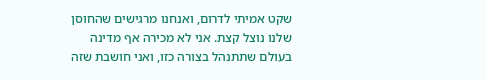שקט אמיתי לדרום, ואנחנו מרגישים שהחוסן שלנו נוצל קצת. אני לא מכירה אף מדינה בעולם שתתנהל בצורה כזו, ואני חושבת שזה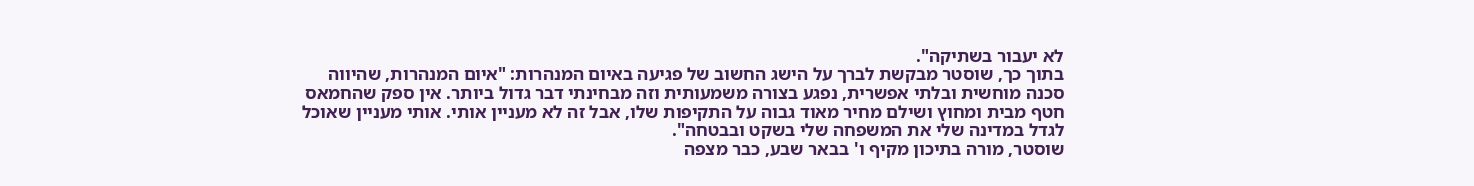לא יעבור בשתיקה".
בתוך כך, שוסטר מבקשת לברך על הישג החשוב של פגיעה באיום המנהרות: "איום המנהרות, שהיווה סכנה מוחשית ובלתי אפשרית, נפגע בצורה משמעותית וזה מבחינתי דבר גדול ביותר. אין ספק שהחמאס חטף מבית ומחוץ ושילם מחיר מאוד גבוה על התקיפות שלו, אבל זה לא מעניין אותי. אותי מעניין שאוכל לגדל במדינה שלי את המשפחה שלי בשקט ובבטחה".
שוסטר, מורה בתיכון מקיף ו' בבאר שבע, כבר מצפה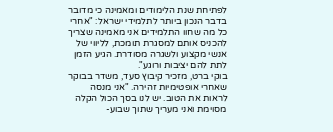לפתיחת שנת הלימודים ומאמינה כי מדובר בדבר הנכון ביותר לתלמידי ישראל: "אחרי כל מה שחוו התלמידים אני מאמינה שצריך להכניס אותם למסגרת תומכת, לליווי של אנשי מקצוע ולשגרה מסודרת. הגיע הזמן לתת להם יציבות ורוגע".
בוקי ברט, מזכיר קיבוץ סעד, משדר בבוקר שאחרי אופטימיות זהירה. "אני מנסה לראות את הטוב. יש לנו בסך הכול הקלה מסוימת ואני מעריך שתוך שבוע-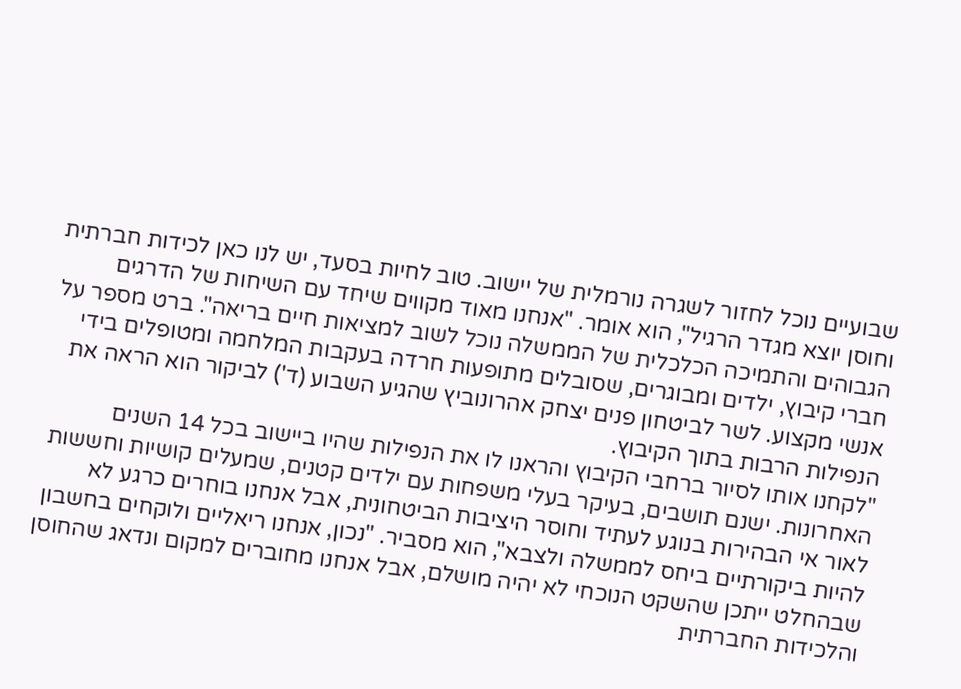שבועיים נוכל לחזור לשגרה נורמלית של יישוב. טוב לחיות בסעד, יש לנו כאן לכידות חברתית וחוסן יוצא מגדר הרגיל", הוא אומר. "אנחנו מאוד מקווים שיחד עם השיחות של הדרגים הגבוהים והתמיכה הכלכלית של הממשלה נוכל לשוב למציאות חיים בריאה". ברט מספר על חברי קיבוץ, ילדים ומבוגרים, שסובלים מתופעות חרדה בעקבות המלחמה ומטופלים בידי אנשי מקצוע. לשר לביטחון פנים יצחק אהרונוביץ שהגיע השבוע (ד') לביקור הוא הראה את הנפילות הרבות בתוך הקיבוץ.
"לקחנו אותו לסיור ברחבי הקיבוץ והראנו לו את הנפילות שהיו ביישוב בכל 14 השנים האחרונות. ישנם תושבים, בעיקר בעלי משפחות עם ילדים קטנים, שמעלים קושיות וחששות לאור אי הבהירות בנוגע לעתיד וחוסר היציבות הביטחונית, אבל אנחנו בוחרים כרגע לא להיות ביקורתיים ביחס לממשלה ולצבא", הוא מסביר. "נכון, אנחנו ריאליים ולוקחים בחשבון שבהחלט ייתכן שהשקט הנוכחי לא יהיה מושלם, אבל אנחנו מחוברים למקום ונדאג שהחוסן והלכידות החברתית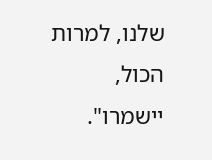שלנו, למרות הכול, יישמרו".